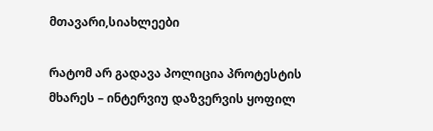მთავარი,სიახლეები

რატომ არ გადავა პოლიცია პროტესტის მხარეს – ინტერვიუ დაზვერვის ყოფილ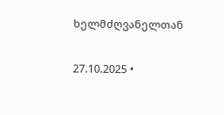ხელმძღვანელთან

27.10.2025 •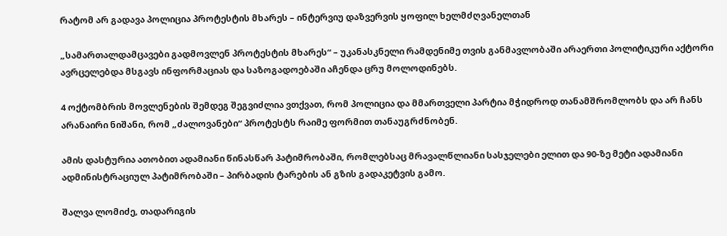რატომ არ გადავა პოლიცია პროტესტის მხარეს – ინტერვიუ დაზვერვის ყოფილ ხელმძღვანელთან

„სამართალდამცავები გადმოვლენ პროტესტის მხარეს“ – უკანასკნელი რამდენიმე თვის განმავლობაში არაერთი პოლიტიკური აქტორი ავრცელებდა მსგავს ინფორმაციას და საზოგადოებაში აჩენდა ცრუ მოლოდინებს.

4 ოქტომბრის მოვლენების შემდეგ შეგვიძლია ვთქვათ, რომ პოლიცია და მმართველი პარტია მჭიდროდ თანამშრომლობს და არ ჩანს არანაირი ნიშანი, რომ „ძალოვანები“ პროტესტს რაიმე ფორმით თანაუგრძნობენ.

ამის დასტურია ათობით ადამიანი წინასწარ პატიმრობაში, რომლებსაც მრავალწლიანი სასჯელები ელით და 90-ზე მეტი ადამიანი ადმინისტრაციულ პატიმრობაში – პირბადის ტარების ან გზის გადაკეტვის გამო.

შალვა ლომიძე, თადარიგის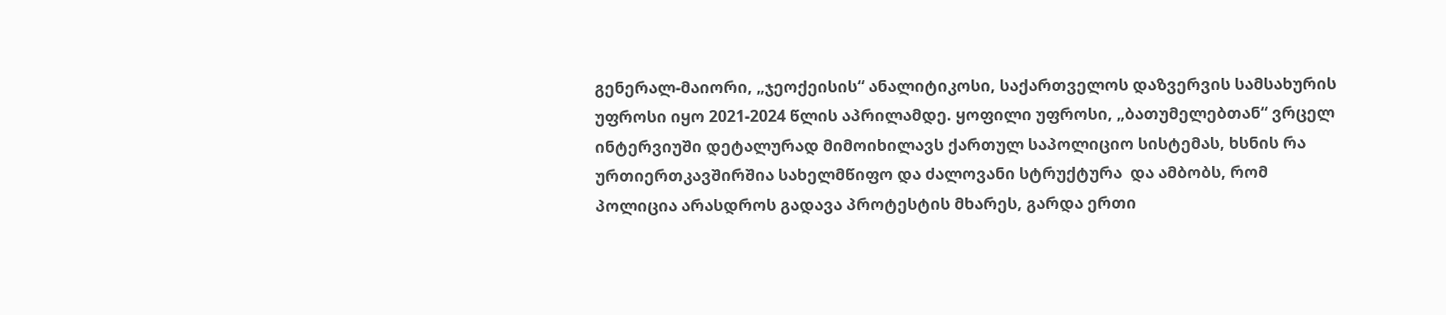გენერალ-მაიორი, „ჯეოქეისის“ ანალიტიკოსი, საქართველოს დაზვერვის სამსახურის უფროსი იყო 2021-2024 წლის აპრილამდე. ყოფილი უფროსი, „ბათუმელებთან“ ვრცელ ინტერვიუში დეტალურად მიმოიხილავს ქართულ საპოლიციო სისტემას, ხსნის რა ურთიერთკავშირშია სახელმწიფო და ძალოვანი სტრუქტურა  და ამბობს, რომ პოლიცია არასდროს გადავა პროტესტის მხარეს, გარდა ერთი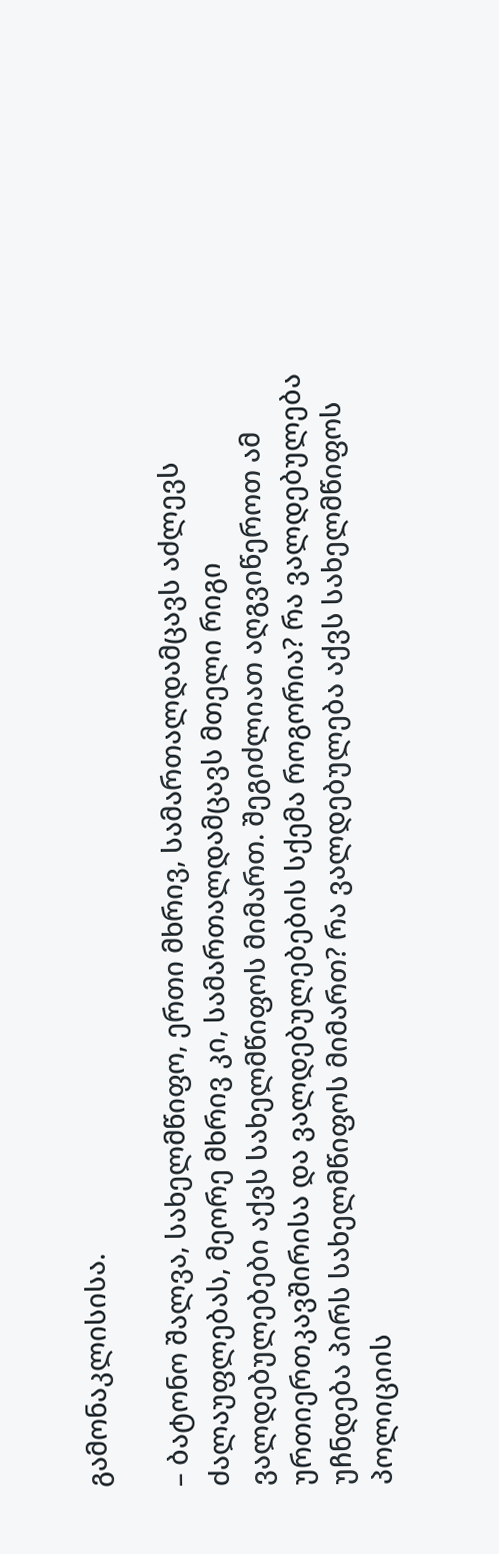გამონაკლისისა.

– ბატონო შალვა, სახელმწიფო, ერთი მხრივ, სამართალდამცავს აძლევს ძალაუფლებას, მეორე მხრივ კი, სამართალდამცავს მთელი რიგი ვალდებულებები აქვს სახელმწიფოს მიმართ. შეგიძლიათ აღგვიწეროთ ამ ურთიერთკავშირისა და ვალდებულებების სქემა როგორია? რა ვალდებულება უჩნდება პირს სახელმწიფოს მიმართ? რა ვალდებულება აქვს სახელმწიფოს პოლიციის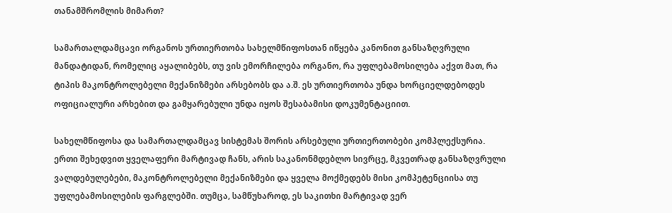თანამშრომლის მიმართ?

სამართალდამცავი ორგანოს ურთიერთობა სახელმწიფოსთან იწყება კანონით განსაზღვრული მანდატიდან, რომელიც აყალიბებს, თუ ვის ემორჩილება ორგანო, რა უფლებამოსილება აქვთ მათ, რა ტიპის მაკონტროლებელი მექანიზმები არსებობს და ა.შ. ეს ურთიერთობა უნდა ხორციელდებოდეს ოფიციალური არხებით და გამყარებული უნდა იყოს შესაბამისი დოკუმენტაციით.

სახელმწიფოსა და სამართალდამცავ სისტემას შორის არსებული ურთიერთობები კომპლექსურია. ერთი შეხედვით ყველაფერი მარტივად ჩანს, არის საკანონმდებლო სივრცე, მკვეთრად განსაზღვრული ვალდებულებები, მაკონტროლებელი მექანიზმები და ყველა მოქმედებს მისი კომპეტენციისა თუ უფლებამოსილების ფარგლებში. თუმცა, სამწუხაროდ, ეს საკითხი მარტივად ვერ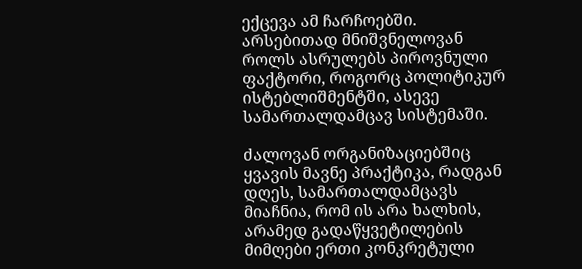ექცევა ამ ჩარჩოებში. არსებითად მნიშვნელოვან როლს ასრულებს პიროვნული ფაქტორი, როგორც პოლიტიკურ ისტებლიშმენტში, ასევე სამართალდამცავ სისტემაში.

ძალოვან ორგანიზაციებშიც ყვავის მავნე პრაქტიკა, რადგან დღეს, სამართალდამცავს მიაჩნია, რომ ის არა ხალხის, არამედ გადაწყვეტილების მიმღები ერთი კონკრეტული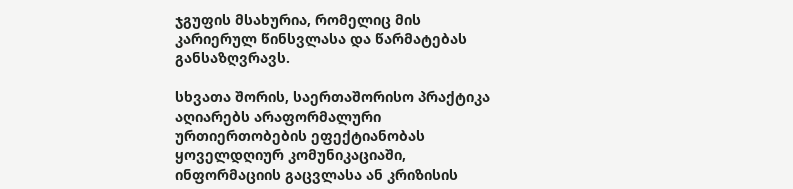ჯგუფის მსახურია, რომელიც მის კარიერულ წინსვლასა და წარმატებას განსაზღვრავს.

სხვათა შორის, საერთაშორისო პრაქტიკა აღიარებს არაფორმალური ურთიერთობების ეფექტიანობას ყოველდღიურ კომუნიკაციაში, ინფორმაციის გაცვლასა ან კრიზისის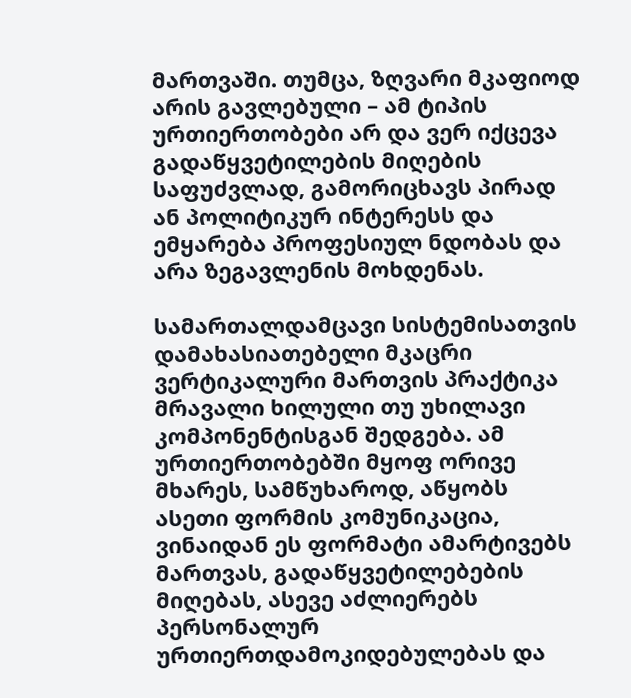მართვაში. თუმცა, ზღვარი მკაფიოდ არის გავლებული – ამ ტიპის ურთიერთობები არ და ვერ იქცევა გადაწყვეტილების მიღების საფუძვლად, გამორიცხავს პირად ან პოლიტიკურ ინტერესს და ემყარება პროფესიულ ნდობას და არა ზეგავლენის მოხდენას.

სამართალდამცავი სისტემისათვის დამახასიათებელი მკაცრი ვერტიკალური მართვის პრაქტიკა მრავალი ხილული თუ უხილავი კომპონენტისგან შედგება. ამ ურთიერთობებში მყოფ ორივე მხარეს, სამწუხაროდ, აწყობს ასეთი ფორმის კომუნიკაცია, ვინაიდან ეს ფორმატი ამარტივებს მართვას, გადაწყვეტილებების მიღებას, ასევე აძლიერებს პერსონალურ ურთიერთდამოკიდებულებას და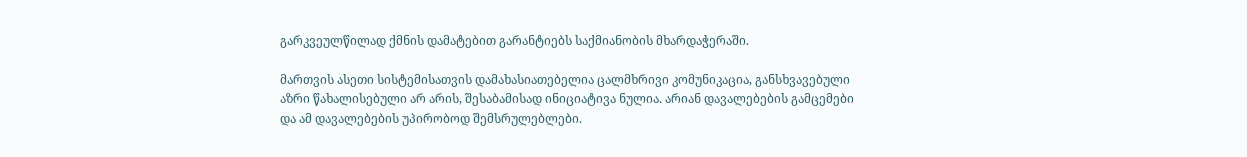გარკვეულწილად ქმნის დამატებით გარანტიებს საქმიანობის მხარდაჭერაში.

მართვის ასეთი სისტემისათვის დამახასიათებელია ცალმხრივი კომუნიკაცია, განსხვავებული აზრი წახალისებული არ არის, შესაბამისად ინიციატივა ნულია. არიან დავალებების გამცემები და ამ დავალებების უპირობოდ შემსრულებლები.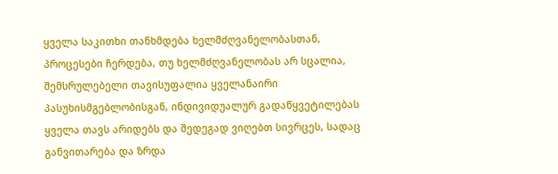ყველა საკითხი თანხმდება ხელმძღვანელობასთან, პროცესები ჩერდება, თუ ხელმძღვანელობას არ სცალია, შემსრულებელი თავისუფალია ყველანაირი პასუხისმგებლობისგან, ინდივიდუალურ გადაწყვეტილებას ყველა თავს არიდებს და შედეგად ვიღებთ სივრცეს, სადაც განვითარება და ზრდა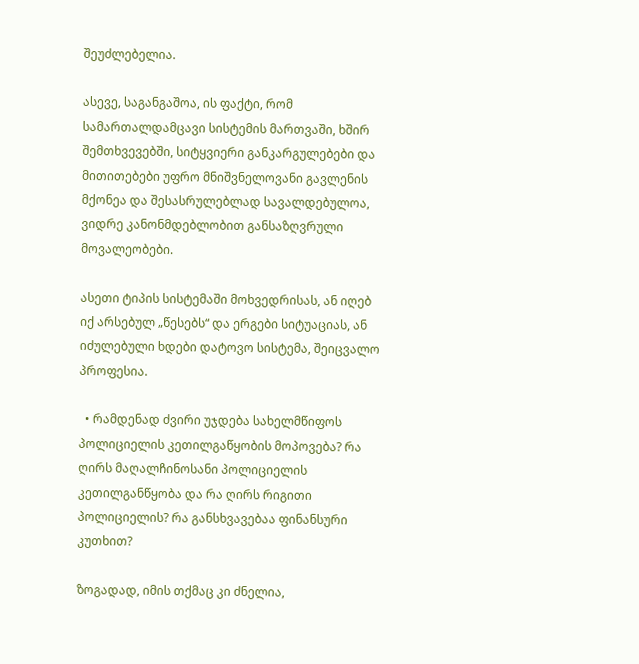შეუძლებელია.

ასევე, საგანგაშოა, ის ფაქტი, რომ სამართალდამცავი სისტემის მართვაში, ხშირ შემთხვევებში, სიტყვიერი განკარგულებები და მითითებები უფრო მნიშვნელოვანი გავლენის მქონეა და შესასრულებლად სავალდებულოა, ვიდრე კანონმდებლობით განსაზღვრული მოვალეობები.

ასეთი ტიპის სისტემაში მოხვედრისას, ან იღებ იქ არსებულ „წესებს“ და ერგები სიტუაციას, ან იძულებული ხდები დატოვო სისტემა, შეიცვალო პროფესია.

  • რამდენად ძვირი უჯდება სახელმწიფოს პოლიციელის კეთილგაწყობის მოპოვება? რა ღირს მაღალჩინოსანი პოლიციელის კეთილგანწყობა და რა ღირს რიგითი პოლიციელის? რა განსხვავებაა ფინანსური კუთხით?

ზოგადად, იმის თქმაც კი ძნელია,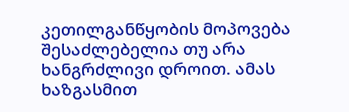კეთილგანწყობის მოპოვება შესაძლებელია თუ არა ხანგრძლივი დროით. ამას ხაზგასმით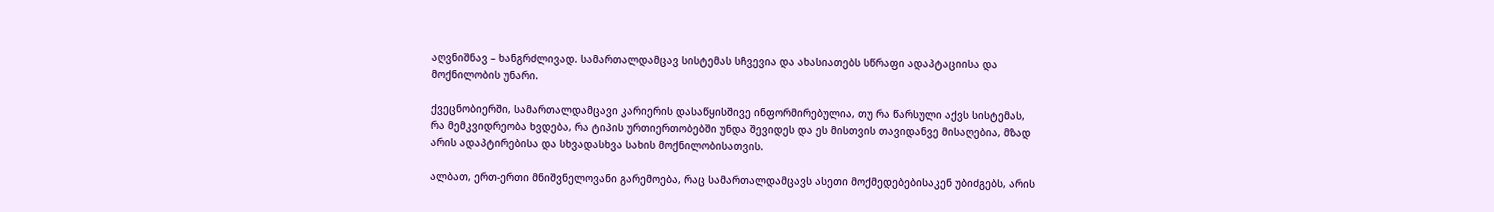აღვნიშნავ – ხანგრძლივად. სამართალდამცავ სისტემას სჩვევია და ახასიათებს სწრაფი ადაპტაციისა და მოქნილობის უნარი.

ქვეცნობიერში, სამართალდამცავი კარიერის დასაწყისშივე ინფორმირებულია, თუ რა წარსული აქვს სისტემას, რა მემკვიდრეობა ხვდება, რა ტიპის ურთიერთობებში უნდა შევიდეს და ეს მისთვის თავიდანვე მისაღებია, მზად არის ადაპტირებისა და სხვადასხვა სახის მოქნილობისათვის.

ალბათ, ერთ-ერთი მნიშვნელოვანი გარემოება, რაც სამართალდამცავს ასეთი მოქმედებებისაკენ უბიძგებს, არის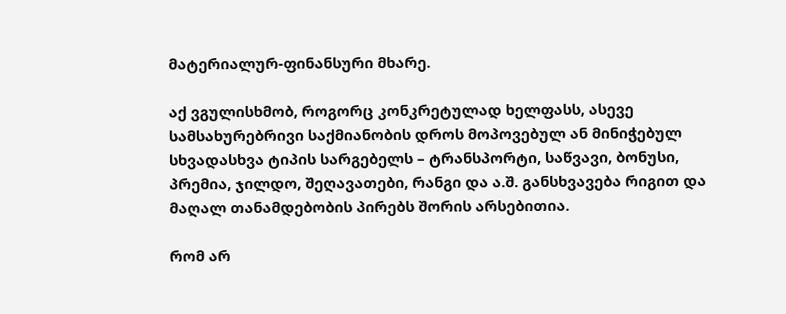მატერიალურ-ფინანსური მხარე.

აქ ვგულისხმობ, როგორც კონკრეტულად ხელფასს, ასევე სამსახურებრივი საქმიანობის დროს მოპოვებულ ან მინიჭებულ სხვადასხვა ტიპის სარგებელს – ტრანსპორტი, საწვავი, ბონუსი, პრემია, ჯილდო, შეღავათები, რანგი და ა.შ. განსხვავება რიგით და მაღალ თანამდებობის პირებს შორის არსებითია.

რომ არ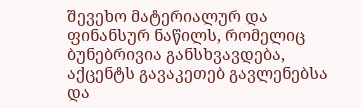შევეხო მატერიალურ და ფინანსურ ნაწილს, რომელიც ბუნებრივია განსხვავდება, აქცენტს გავაკეთებ გავლენებსა და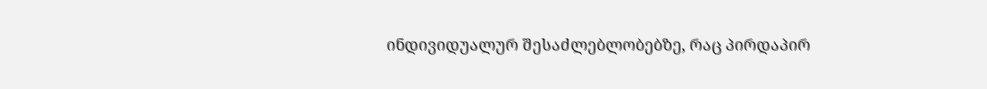ინდივიდუალურ შესაძლებლობებზე, რაც პირდაპირ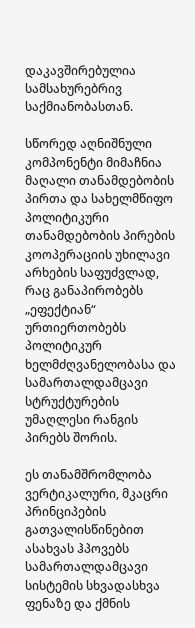დაკავშირებულია სამსახურებრივ საქმიანობასთან.

სწორედ აღნიშნული კომპონენტი მიმაჩნია მაღალი თანამდებობის პირთა და სახელმწიფო პოლიტიკური თანამდებობის პირების კოოპერაციის უხილავი არხების საფუძვლად, რაც განაპირობებს „ეფექტიან“ ურთიერთობებს პოლიტიკურ ხელმძღვანელობასა და სამართალდამცავი სტრუქტურების უმაღლესი რანგის პირებს შორის.

ეს თანამშრომლობა ვერტიკალური, მკაცრი პრინციპების გათვალისწინებით ასახვას ჰპოვებს სამართალდამცავი სისტემის სხვადასხვა ფენაზე და ქმნის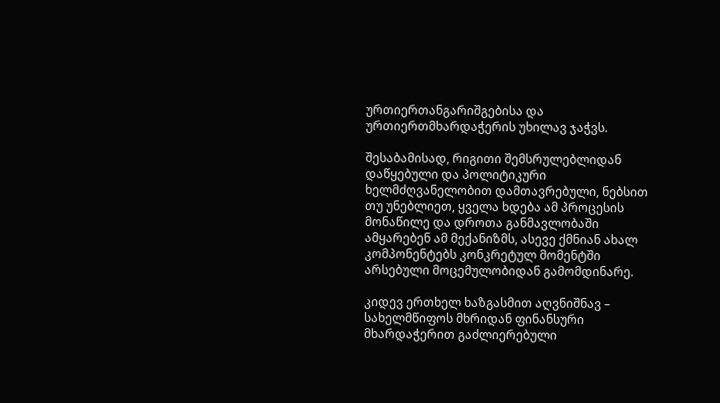ურთიერთანგარიშგებისა და ურთიერთმხარდაჭერის უხილავ ჯაჭვს.

შესაბამისად, რიგითი შემსრულებლიდან დაწყებული და პოლიტიკური ხელმძღვანელობით დამთავრებული, ნებსით თუ უნებლიეთ, ყველა ხდება ამ პროცესის მონაწილე და დროთა განმავლობაში ამყარებენ ამ მექანიზმს, ასევე ქმნიან ახალ კომპონენტებს კონკრეტულ მომენტში არსებული მოცემულობიდან გამომდინარე.

კიდევ ერთხელ ხაზგასმით აღვნიშნავ – სახელმწიფოს მხრიდან ფინანსური მხარდაჭერით გაძლიერებული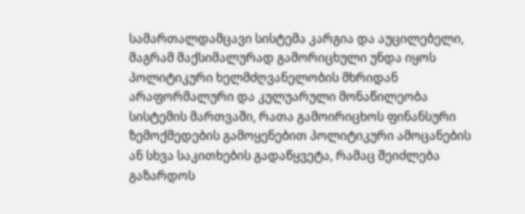სამართალდამცავი სისტემა კარგია და აუცილებელი, მაგრამ მაქსიმალურად გამორიცხული უნდა იყოს პოლიტიკური ხელმძღვანელობის მხრიდან არაფორმალური და კულუარული მონაწილეობა სისტემის მართვაში, რათა გამოირიცხოს ფინანსური ზემოქმედების გამოყენებით პოლიტიკური ამოცანების ან სხვა საკითხების გადაწყვეტა, რამაც შეიძლება გაზარდოს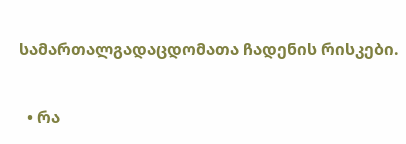სამართალგადაცდომათა ჩადენის რისკები.

  • რა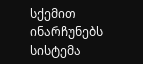სქემით ინარჩუნებს სისტემა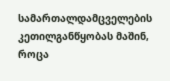სამართალდამცველების კეთილგანწყობას მაშინ, როცა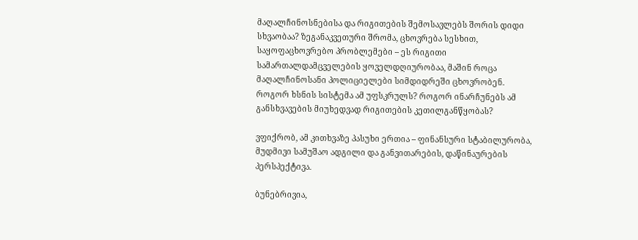მაღალჩინოსნებისა და რიგითების შემოსავლებს შორის დიდი სხვაობაა? ზეგანაკვეთური შრომა, ცხოვრება სესხით, საყოფაცხოვრებო პრობლემები – ეს რიგითი სამართალდამცველების ყოველდღიურობაა, მაშინ როცა მაღალჩინოსანი პოლიციელები სიმდიდრეში ცხოვრობენ. როგორ ხსნის სისტემა ამ უფსკრულს? როგორ ინარჩუნებს ამ განსხვავების მიუხედვად რიგითების კეთილგანწყობას?

ვფიქრობ, ამ კითხვაზე პასუხი ერთია – ფინანსური სტაბილურობა, მუდმივი სამუშაო ადგილი და განვითარების, დაწინაურების პერსპექტივა.

ბუნებრივია,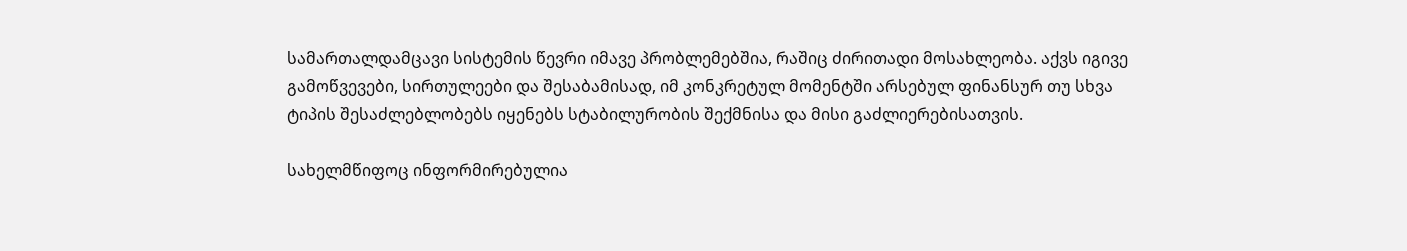სამართალდამცავი სისტემის წევრი იმავე პრობლემებშია, რაშიც ძირითადი მოსახლეობა. აქვს იგივე გამოწვევები, სირთულეები და შესაბამისად, იმ კონკრეტულ მომენტში არსებულ ფინანსურ თუ სხვა ტიპის შესაძლებლობებს იყენებს სტაბილურობის შექმნისა და მისი გაძლიერებისათვის.

სახელმწიფოც ინფორმირებულია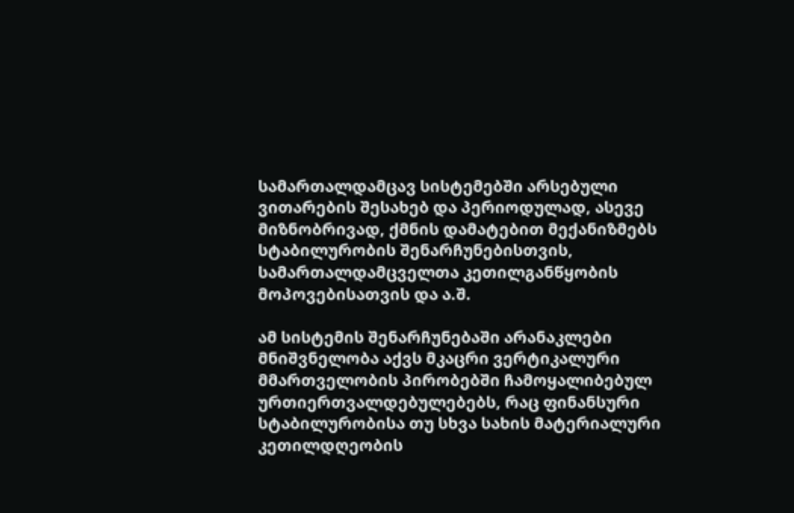სამართალდამცავ სისტემებში არსებული ვითარების შესახებ და პერიოდულად, ასევე მიზნობრივად, ქმნის დამატებით მექანიზმებს სტაბილურობის შენარჩუნებისთვის, სამართალდამცველთა კეთილგანწყობის მოპოვებისათვის და ა.შ.

ამ სისტემის შენარჩუნებაში არანაკლები მნიშვნელობა აქვს მკაცრი ვერტიკალური მმართველობის პირობებში ჩამოყალიბებულ ურთიერთვალდებულებებს, რაც ფინანსური სტაბილურობისა თუ სხვა სახის მატერიალური კეთილდღეობის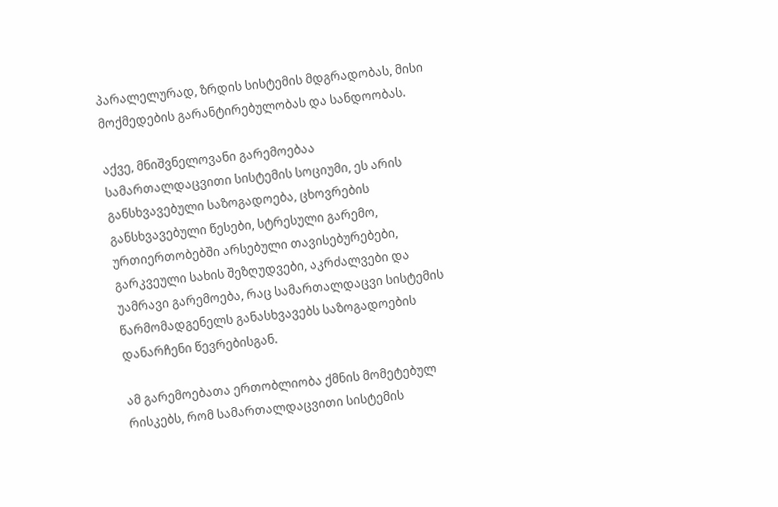პარალელურად, ზრდის სისტემის მდგრადობას, მისი მოქმედების გარანტირებულობას და სანდოობას.

აქვე, მნიშვნელოვანი გარემოებაა სამართალდაცვითი სისტემის სოციუმი, ეს არის განსხვავებული საზოგადოება, ცხოვრების განსხვავებული წესები, სტრესული გარემო, ურთიერთობებში არსებული თავისებურებები, გარკვეული სახის შეზღუდვები, აკრძალვები და უამრავი გარემოება, რაც სამართალდაცვი სისტემის წარმომადგენელს განასხვავებს საზოგადოების დანარჩენი წევრებისგან.

ამ გარემოებათა ერთობლიობა ქმნის მომეტებულ რისკებს, რომ სამართალდაცვითი სისტემის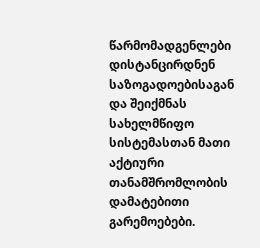წარმომადგენლები დისტანცირდნენ საზოგადოებისაგან და შეიქმნას სახელმწიფო სისტემასთან მათი აქტიური თანამშრომლობის დამატებითი გარემოებები.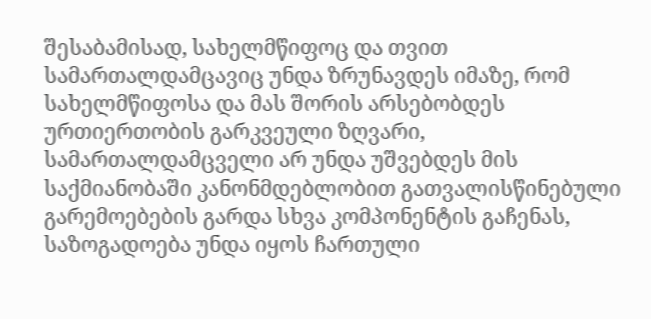შესაბამისად, სახელმწიფოც და თვით სამართალდამცავიც უნდა ზრუნავდეს იმაზე, რომ სახელმწიფოსა და მას შორის არსებობდეს ურთიერთობის გარკვეული ზღვარი, სამართალდამცველი არ უნდა უშვებდეს მის საქმიანობაში კანონმდებლობით გათვალისწინებული გარემოებების გარდა სხვა კომპონენტის გაჩენას, საზოგადოება უნდა იყოს ჩართული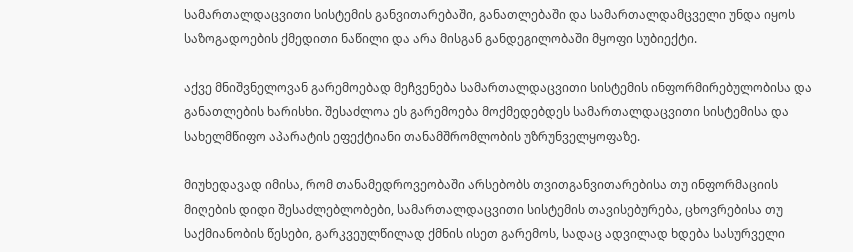სამართალდაცვითი სისტემის განვითარებაში, განათლებაში და სამართალდამცველი უნდა იყოს საზოგადოების ქმედითი ნაწილი და არა მისგან განდეგილობაში მყოფი სუბიექტი.

აქვე მნიშვნელოვან გარემოებად მეჩვენება სამართალდაცვითი სისტემის ინფორმირებულობისა და განათლების ხარისხი. შესაძლოა ეს გარემოება მოქმედებდეს სამართალდაცვითი სისტემისა და სახელმწიფო აპარატის ეფექტიანი თანამშრომლობის უზრუნველყოფაზე.

მიუხედავად იმისა, რომ თანამედროვეობაში არსებობს თვითგანვითარებისა თუ ინფორმაციის მიღების დიდი შესაძლებლობები, სამართალდაცვითი სისტემის თავისებურება, ცხოვრებისა თუ საქმიანობის წესები, გარკვეულწილად ქმნის ისეთ გარემოს, სადაც ადვილად ხდება სასურველი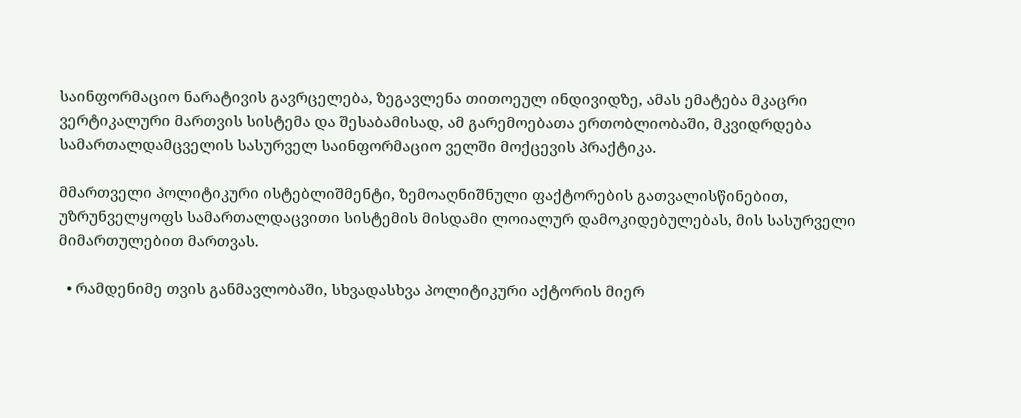საინფორმაციო ნარატივის გავრცელება, ზეგავლენა თითოეულ ინდივიდზე, ამას ემატება მკაცრი ვერტიკალური მართვის სისტემა და შესაბამისად, ამ გარემოებათა ერთობლიობაში, მკვიდრდება სამართალდამცველის სასურველ საინფორმაციო ველში მოქცევის პრაქტიკა.

მმართველი პოლიტიკური ისტებლიშმენტი, ზემოაღნიშნული ფაქტორების გათვალისწინებით, უზრუნველყოფს სამართალდაცვითი სისტემის მისდამი ლოიალურ დამოკიდებულებას, მის სასურველი მიმართულებით მართვას.

  • რამდენიმე თვის განმავლობაში, სხვადასხვა პოლიტიკური აქტორის მიერ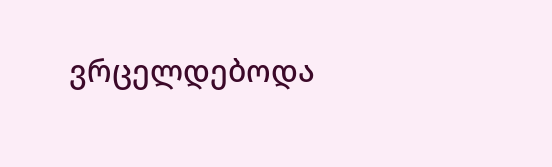ვრცელდებოდა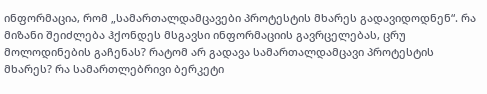ინფორმაცია, რომ „სამართალდამცავები პროტესტის მხარეს გადავიდოდნენ“. რა მიზანი შეიძლება ჰქონდეს მსგავსი ინფორმაციის გავრცელებას, ცრუ მოლოდინების გაჩენას? რატომ არ გადავა სამართალდამცავი პროტესტის მხარეს? რა სამართლებრივი ბერკეტი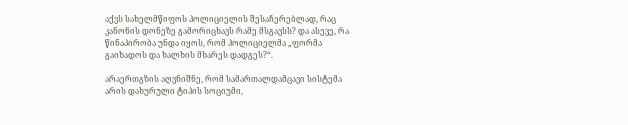აქვს სახელმწიფოს პოლიციელის შესაჩერებლად, რაც კანონის დონეზე გამორიცხავს რამე მსგავსს? და ასევე, რა წინაპირობა უნდა იყოს, რომ პოლიციელმა „ფორმა გაიხადოს და ხალხის მხარეს დადგეს?“.

არაერთგზის აღვნიშნე, რომ სამართალდამცავი სისტემა არის დახურული ტიპის სოციუმი,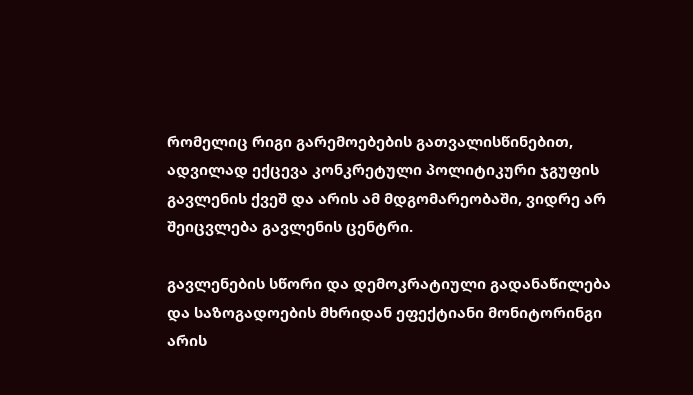რომელიც რიგი გარემოებების გათვალისწინებით, ადვილად ექცევა კონკრეტული პოლიტიკური ჯგუფის გავლენის ქვეშ და არის ამ მდგომარეობაში, ვიდრე არ შეიცვლება გავლენის ცენტრი.

გავლენების სწორი და დემოკრატიული გადანაწილება და საზოგადოების მხრიდან ეფექტიანი მონიტორინგი არის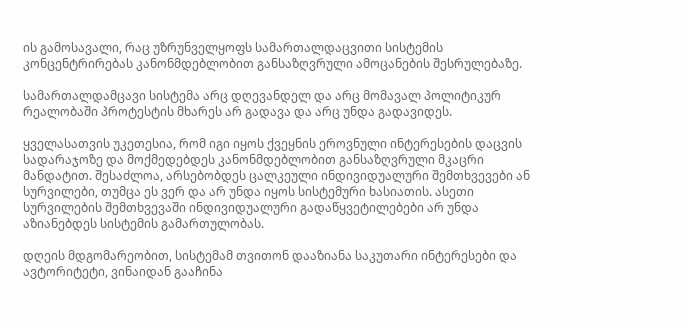ის გამოსავალი, რაც უზრუნველყოფს სამართალდაცვითი სისტემის კონცენტრირებას კანონმდებლობით განსაზღვრული ამოცანების შესრულებაზე.

სამართალდამცავი სისტემა არც დღევანდელ და არც მომავალ პოლიტიკურ რეალობაში პროტესტის მხარეს არ გადავა და არც უნდა გადავიდეს.

ყველასათვის უკეთესია, რომ იგი იყოს ქვეყნის ეროვნული ინტერესების დაცვის სადარაჯოზე და მოქმედებდეს კანონმდებლობით განსაზღვრული მკაცრი მანდატით. შესაძლოა, არსებობდეს ცალკეული ინდივიდუალური შემთხვევები ან სურვილები, თუმცა ეს ვერ და არ უნდა იყოს სისტემური ხასიათის. ასეთი სურვილების შემთხვევაში ინდივიდუალური გადაწყვეტილებები არ უნდა აზიანებდეს სისტემის გამართულობას.

დღეის მდგომარეობით, სისტემამ თვითონ დააზიანა საკუთარი ინტერესები და ავტორიტეტი, ვინაიდან გააჩინა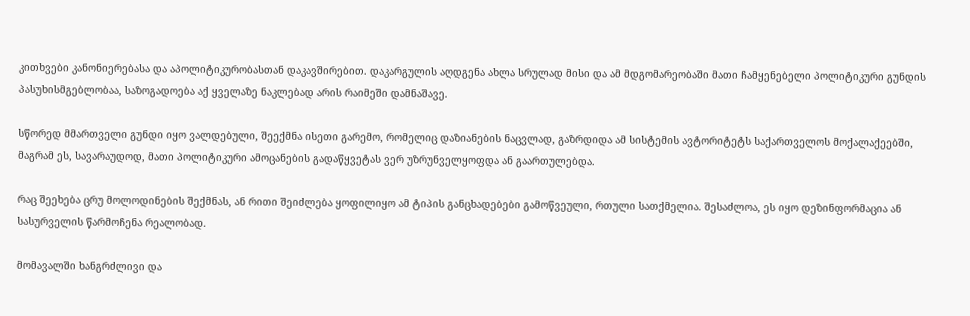კითხვები კანონიერებასა და აპოლიტიკურობასთან დაკავშირებით. დაკარგულის აღდგენა ახლა სრულად მისი და ამ მდგომარეობაში მათი ჩამყენებელი პოლიტიკური გუნდის პასუხისმგებლობაა, საზოგადოება აქ ყველაზე ნაკლებად არის რაიმეში დამნაშავე.

სწორედ მმართველი გუნდი იყო ვალდებული, შეექმნა ისეთი გარემო, რომელიც დაზიანების ნაცვლად, გაზრდიდა ამ სისტემის ავტორიტეტს საქართველოს მოქალაქეებში, მაგრამ ეს, სავარაუდოდ, მათი პოლიტიკური ამოცანების გადაწყვეტას ვერ უზრუნველყოფდა ან გაართულებდა.

რაც შეეხება ცრუ მოლოდინების შექმნას, ან რითი შეიძლება ყოფილიყო ამ ტიპის განცხადებები გამოწვეული, რთული სათქმელია. შესაძლოა, ეს იყო დეზინფორმაცია ან სასურველის წარმოჩენა რეალობად.

მომავალში ხანგრძლივი და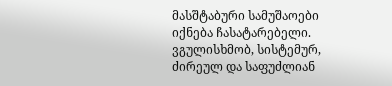მასშტაბური სამუშაოები იქნება ჩასატარებელი. ვგულისხმობ, სისტემურ, ძირეულ და საფუძლიან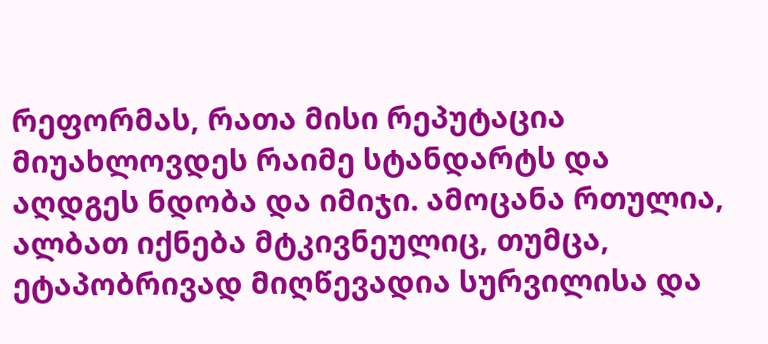რეფორმას, რათა მისი რეპუტაცია მიუახლოვდეს რაიმე სტანდარტს და აღდგეს ნდობა და იმიჯი. ამოცანა რთულია, ალბათ იქნება მტკივნეულიც, თუმცა, ეტაპობრივად მიღწევადია სურვილისა და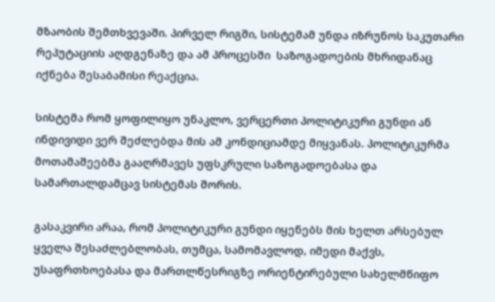მზაობის შემთხვევაში. პირველ რიგში, სისტემამ უნდა იზრუნოს საკუთარი რეპუტაციის აღდგენაზე და ამ პროცესში  საზოგადოების მხრიდანაც იქნება შესაბამისი რეაქცია.

სისტემა რომ ყოფილიყო უნაკლო, ვერცერთი პოლიტიკური გუნდი ან ინდივიდი ვერ შეძლებდა მის ამ კონდიციამდე მიყვანას. პოლიტიკურმა მოთამაშეებმა გააღრმავეს უფსკრული საზოგადოებასა და სამართალდამცავ სისტემას შორის.

გასაკვირი არაა, რომ პოლიტიკური გუნდი იყენებს მის ხელთ არსებულ ყველა შესაძლებლობას, თუმცა, სამომავლოდ, იმედი მაქვს, უსაფრთხოებასა და მართლწესრიგზე ორიენტირებული სახელმწიფო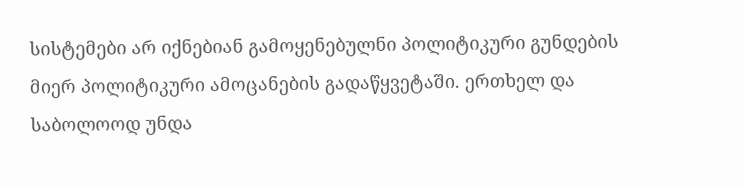სისტემები არ იქნებიან გამოყენებულნი პოლიტიკური გუნდების მიერ პოლიტიკური ამოცანების გადაწყვეტაში. ერთხელ და საბოლოოდ უნდა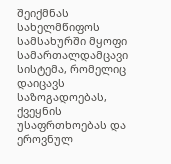შეიქმნას სახელმწიფოს სამსახურში მყოფი სამართალდამცავი სისტემა, რომელიც დაიცავს საზოგადოებას, ქვეყნის უსაფრთხოებას და ეროვნულ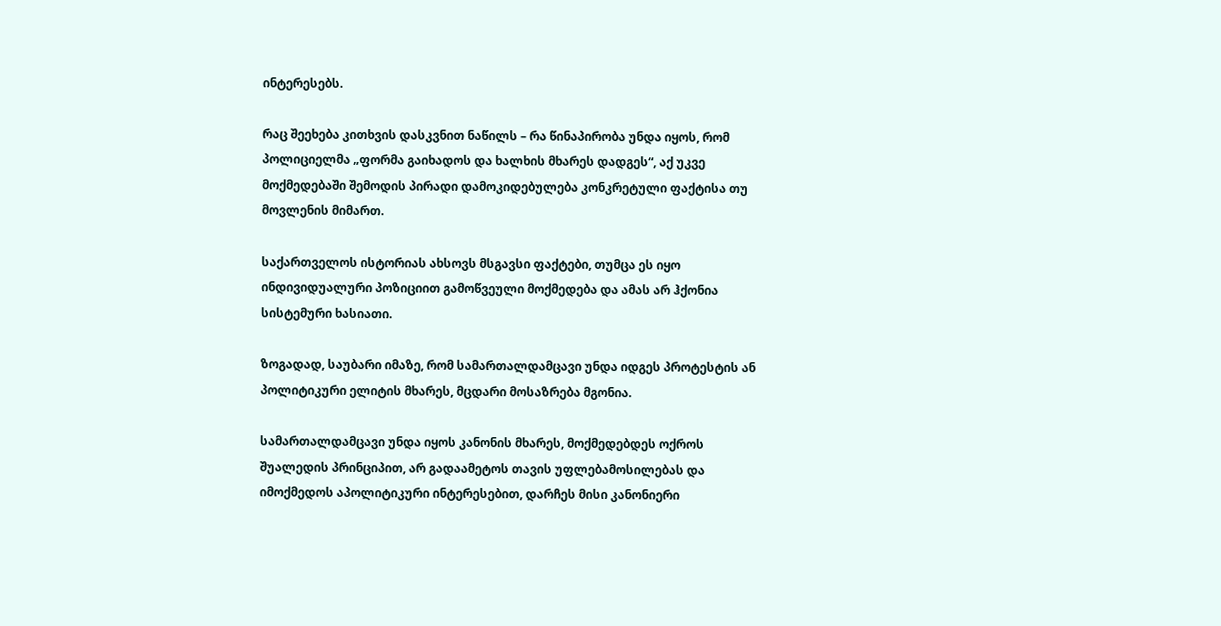ინტერესებს.

რაც შეეხება კითხვის დასკვნით ნაწილს – რა წინაპირობა უნდა იყოს, რომ პოლიციელმა „ფორმა გაიხადოს და ხალხის მხარეს დადგეს“, აქ უკვე მოქმედებაში შემოდის პირადი დამოკიდებულება კონკრეტული ფაქტისა თუ მოვლენის მიმართ.

საქართველოს ისტორიას ახსოვს მსგავსი ფაქტები, თუმცა ეს იყო ინდივიდუალური პოზიციით გამოწვეული მოქმედება და ამას არ ჰქონია სისტემური ხასიათი.

ზოგადად, საუბარი იმაზე, რომ სამართალდამცავი უნდა იდგეს პროტესტის ან პოლიტიკური ელიტის მხარეს, მცდარი მოსაზრება მგონია.

სამართალდამცავი უნდა იყოს კანონის მხარეს, მოქმედებდეს ოქროს შუალედის პრინციპით, არ გადაამეტოს თავის უფლებამოსილებას და იმოქმედოს აპოლიტიკური ინტერესებით, დარჩეს მისი კანონიერი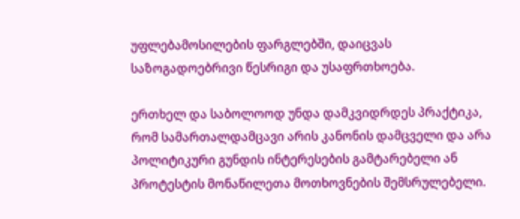უფლებამოსილების ფარგლებში, დაიცვას საზოგადოებრივი წესრიგი და უსაფრთხოება.

ერთხელ და საბოლოოდ უნდა დამკვიდრდეს პრაქტიკა, რომ სამართალდამცავი არის კანონის დამცველი და არა პოლიტიკური გუნდის ინტერესების გამტარებელი ან პროტესტის მონაწილეთა მოთხოვნების შემსრულებელი.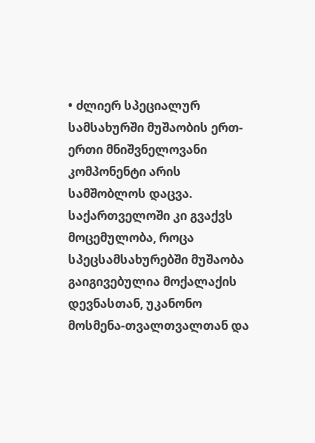• ძლიერ სპეციალურ სამსახურში მუშაობის ერთ-ერთი მნიშვნელოვანი კომპონენტი არის სამშობლოს დაცვა. საქართველოში კი გვაქვს მოცემულობა, როცა სპეცსამსახურებში მუშაობა გაიგივებულია მოქალაქის დევნასთან, უკანონო მოსმენა-თვალთვალთან და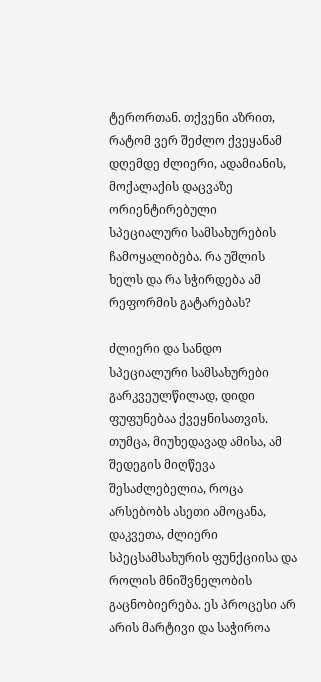ტერორთან. თქვენი აზრით, რატომ ვერ შეძლო ქვეყანამ დღემდე ძლიერი, ადამიანის, მოქალაქის დაცვაზე ორიენტირებული სპეციალური სამსახურების ჩამოყალიბება. რა უშლის ხელს და რა სჭირდება ამ რეფორმის გატარებას?

ძლიერი და სანდო სპეციალური სამსახურები გარკვეულწილად, დიდი ფუფუნებაა ქვეყნისათვის. თუმცა, მიუხედავად ამისა, ამ შედეგის მიღწევა შესაძლებელია, როცა არსებობს ასეთი ამოცანა, დაკვეთა, ძლიერი სპეცსამსახურის ფუნქციისა და როლის მნიშვნელობის გაცნობიერება. ეს პროცესი არ არის მარტივი და საჭიროა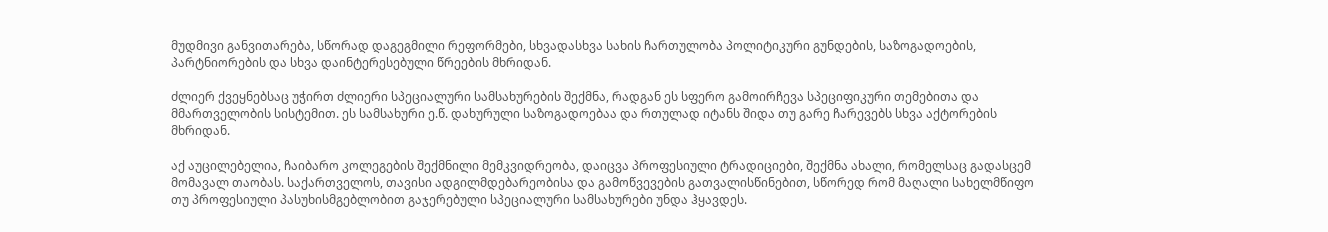მუდმივი განვითარება, სწორად დაგეგმილი რეფორმები, სხვადასხვა სახის ჩართულობა პოლიტიკური გუნდების, საზოგადოების, პარტნიორების და სხვა დაინტერესებული წრეების მხრიდან.

ძლიერ ქვეყნებსაც უჭირთ ძლიერი სპეციალური სამსახურების შექმნა, რადგან ეს სფერო გამოირჩევა სპეციფიკური თემებითა და მმართველობის სისტემით. ეს სამსახური ე.წ. დახურული საზოგადოებაა და რთულად იტანს შიდა თუ გარე ჩარევებს სხვა აქტორების მხრიდან.

აქ აუცილებელია, ჩაიბარო კოლეგების შექმნილი მემკვიდრეობა, დაიცვა პროფესიული ტრადიციები, შექმნა ახალი, რომელსაც გადასცემ მომავალ თაობას. საქართველოს, თავისი ადგილმდებარეობისა და გამოწვევების გათვალისწინებით, სწორედ რომ მაღალი სახელმწიფო თუ პროფესიული პასუხისმგებლობით გაჯერებული სპეციალური სამსახურები უნდა ჰყავდეს.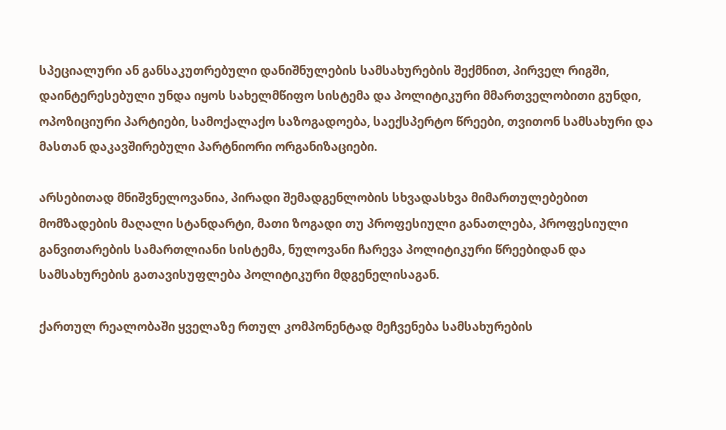სპეციალური ან განსაკუთრებული დანიშნულების სამსახურების შექმნით, პირველ რიგში, დაინტერესებული უნდა იყოს სახელმწიფო სისტემა და პოლიტიკური მმართველობითი გუნდი, ოპოზიციური პარტიები, სამოქალაქო საზოგადოება, საექსპერტო წრეები, თვითონ სამსახური და მასთან დაკავშირებული პარტნიორი ორგანიზაციები.

არსებითად მნიშვნელოვანია, პირადი შემადგენლობის სხვადასხვა მიმართულებებით მომზადების მაღალი სტანდარტი, მათი ზოგადი თუ პროფესიული განათლება, პროფესიული განვითარების სამართლიანი სისტემა, ნულოვანი ჩარევა პოლიტიკური წრეებიდან და სამსახურების გათავისუფლება პოლიტიკური მდგენელისაგან.

ქართულ რეალობაში ყველაზე რთულ კომპონენტად მეჩვენება სამსახურების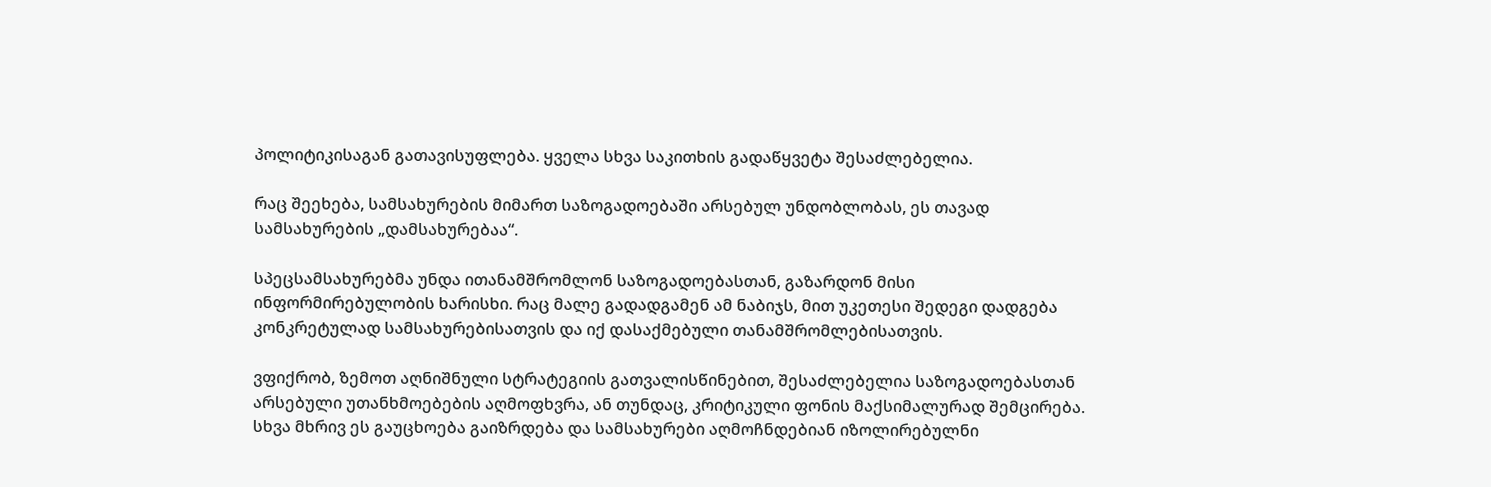პოლიტიკისაგან გათავისუფლება. ყველა სხვა საკითხის გადაწყვეტა შესაძლებელია.

რაც შეეხება, სამსახურების მიმართ საზოგადოებაში არსებულ უნდობლობას, ეს თავად სამსახურების „დამსახურებაა“.

სპეცსამსახურებმა უნდა ითანამშრომლონ საზოგადოებასთან, გაზარდონ მისი ინფორმირებულობის ხარისხი. რაც მალე გადადგამენ ამ ნაბიჯს, მით უკეთესი შედეგი დადგება კონკრეტულად სამსახურებისათვის და იქ დასაქმებული თანამშრომლებისათვის.

ვფიქრობ, ზემოთ აღნიშნული სტრატეგიის გათვალისწინებით, შესაძლებელია საზოგადოებასთან არსებული უთანხმოებების აღმოფხვრა, ან თუნდაც, კრიტიკული ფონის მაქსიმალურად შემცირება. სხვა მხრივ ეს გაუცხოება გაიზრდება და სამსახურები აღმოჩნდებიან იზოლირებულნი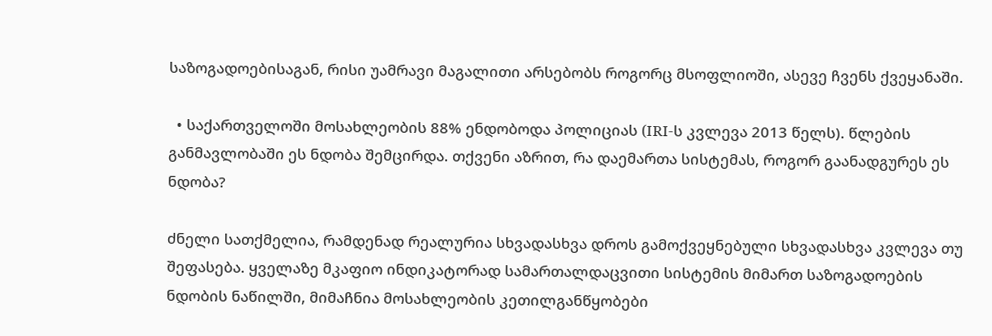საზოგადოებისაგან, რისი უამრავი მაგალითი არსებობს როგორც მსოფლიოში, ასევე ჩვენს ქვეყანაში.

  • საქართველოში მოსახლეობის 88% ენდობოდა პოლიციას (IRI-ს კვლევა 2013 წელს). წლების განმავლობაში ეს ნდობა შემცირდა. თქვენი აზრით, რა დაემართა სისტემას, როგორ გაანადგურეს ეს ნდობა?

ძნელი სათქმელია, რამდენად რეალურია სხვადასხვა დროს გამოქვეყნებული სხვადასხვა კვლევა თუ შეფასება. ყველაზე მკაფიო ინდიკატორად სამართალდაცვითი სისტემის მიმართ საზოგადოების ნდობის ნაწილში, მიმაჩნია მოსახლეობის კეთილგანწყობები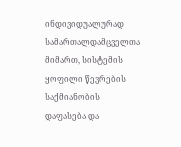ინდივიდუალურად სამართალდამცველთა მიმართ, სისტემის ყოფილი წევრების საქმიანობის დაფასება და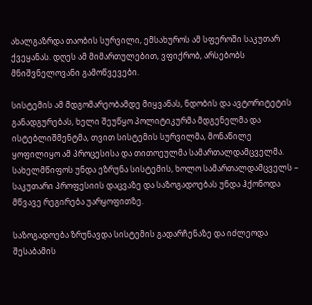ახალგაზრდა თაობის სურვილი, ემსახუროს ამ სფეროში საკუთარ ქვეყანას. დღეს ამ მიმართულებით, ვფიქრობ, არსებობს მნიშვნელოვანი გამოწვევები.

სისტემის ამ მდგომარეობამდე მიყვანას, ნდობის და ავტორიტეტის განადგურებას, ხელი შეუწყო პოლიტიკურმა მდგენელმა და ისტებლიშმენტმა, თვით სისტემის სურვილმა, მონაწილე ყოფილიყო ამ პროცესისა და თითოეულმა სამართალდამცველმა. სახელმწიფოს უნდა ეზრუნა სისტემის, ხოლო სამართალდამცველს – საკუთარი პროფესიის დაცვაზე და საზოგადოებას უნდა ჰქონოდა მწვავე რეგირება უარყოფითზე.

საზოგადოება ზრუნავდა სისტემის გადარჩენაზე და იძლეოდა შესაბამის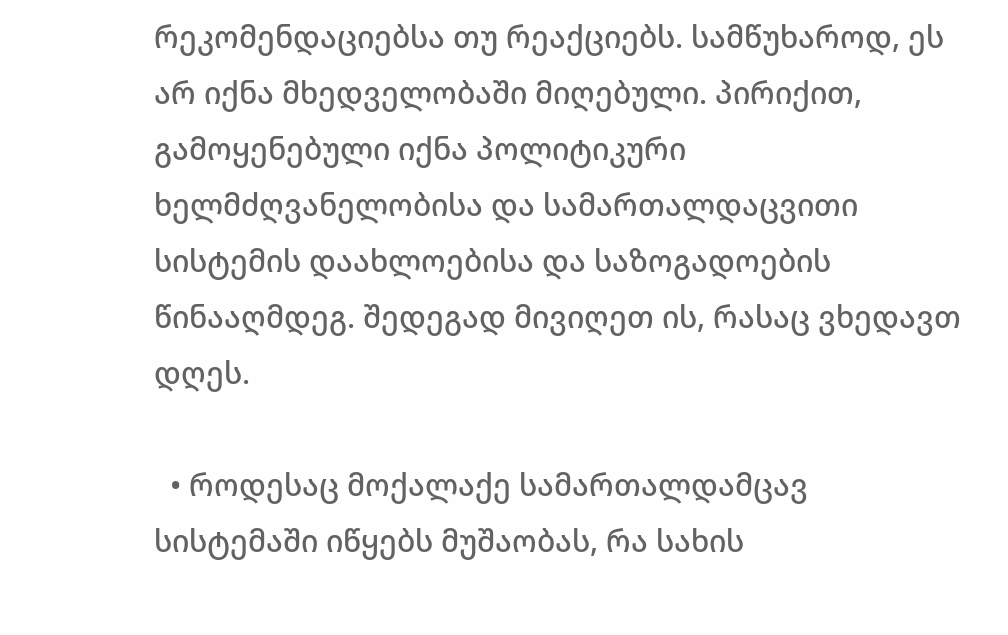რეკომენდაციებსა თუ რეაქციებს. სამწუხაროდ, ეს არ იქნა მხედველობაში მიღებული. პირიქით, გამოყენებული იქნა პოლიტიკური ხელმძღვანელობისა და სამართალდაცვითი სისტემის დაახლოებისა და საზოგადოების წინააღმდეგ. შედეგად მივიღეთ ის, რასაც ვხედავთ დღეს.

  • როდესაც მოქალაქე სამართალდამცავ სისტემაში იწყებს მუშაობას, რა სახის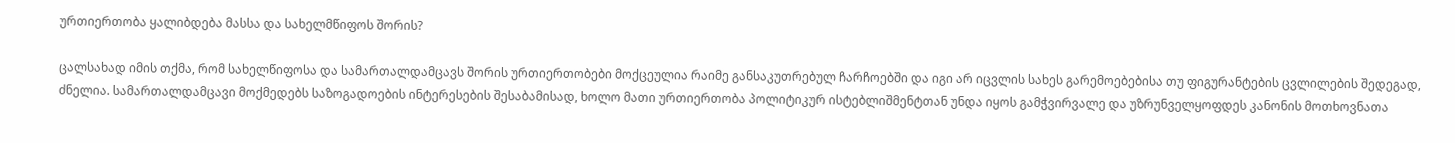ურთიერთობა ყალიბდება მასსა და სახელმწიფოს შორის?

ცალსახად იმის თქმა, რომ სახელწიფოსა და სამართალდამცავს შორის ურთიერთობები მოქცეულია რაიმე განსაკუთრებულ ჩარჩოებში და იგი არ იცვლის სახეს გარემოებებისა თუ ფიგურანტების ცვლილების შედეგად, ძნელია. სამართალდამცავი მოქმედებს საზოგადოების ინტერესების შესაბამისად, ხოლო მათი ურთიერთობა პოლიტიკურ ისტებლიშმენტთან უნდა იყოს გამჭვირვალე და უზრუნველყოფდეს კანონის მოთხოვნათა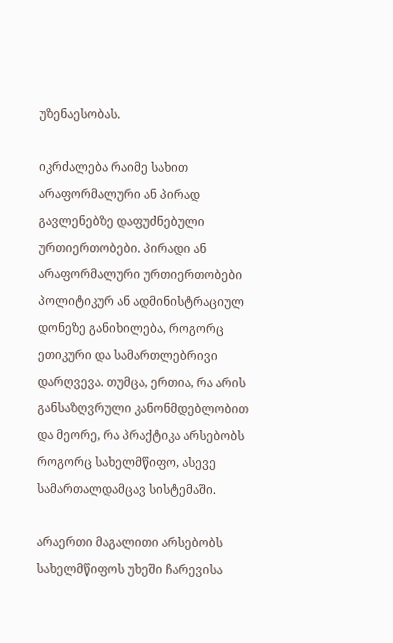უზენაესობას.

იკრძალება რაიმე სახით არაფორმალური ან პირად გავლენებზე დაფუძნებული ურთიერთობები. პირადი ან არაფორმალური ურთიერთობები პოლიტიკურ ან ადმინისტრაციულ დონეზე განიხილება, როგორც ეთიკური და სამართლებრივი დარღვევა. თუმცა, ერთია, რა არის განსაზღვრული კანონმდებლობით და მეორე, რა პრაქტიკა არსებობს როგორც სახელმწიფო, ასევე სამართალდამცავ სისტემაში.

არაერთი მაგალითი არსებობს სახელმწიფოს უხეში ჩარევისა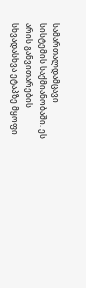სამართალდამცავი სისტემის საქმიანობაში. ეს არის განვითარების სხვადასხვა ეტაპზე მყოფი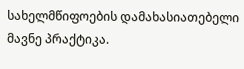სახელმწიფოების დამახასიათებელი მავნე პრაქტიკა.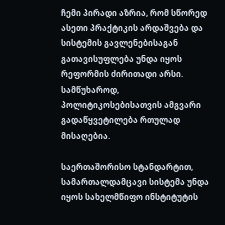ჩემი პირადი აზრია, რომ სწორედ ასეთი პრაქტიკის არდაშვება და სისტემის გავლენებისაგან გათავისუფლება უნდა იყოს რეფორმის ძირითადი არსი. სამწუხაროდ, პოლიტიკოსებისათვის ამგვარი გადაწყვეტილება რთულად მისაღებია.

საერთაშორისო სტანდარტით, სამართალდამცავი სისტემა უნდა იყოს სახელმწიფო ინსტიტუტის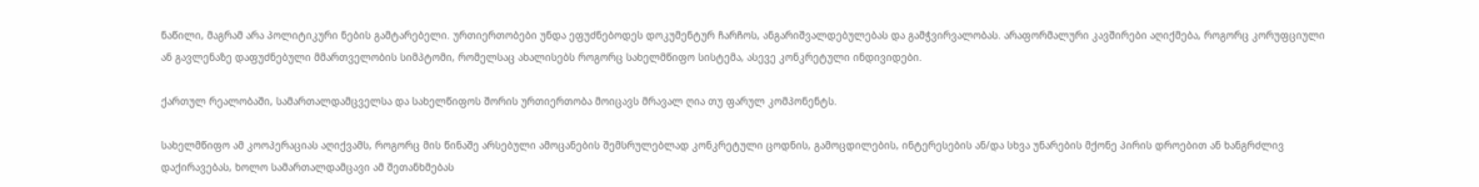ნაწილი, მაგრამ არა პოლიტიკური ნების გამტარებელი. ურთიერთობები უნდა ეფუძნებოდეს დოკუმენტურ ჩარჩოს, ანგარიშვალდებულებას და გამჭვირვალობას. არაფორმალური კავშირები აღიქმება, როგორც კორუფციული ან გავლენაზე დაფუძნებული მმართველობის სიმპტომი, რომელსაც ახალისებს როგორც სახელმწიფო სისტემა, ასევე კონკრეტული ინდივიდები.

ქართულ რეალობაში, სამართალდამცველსა და სახელწიფოს შორის ურთიერთობა მოიცავს მრავალ ღია თუ ფარულ კომპონენტს.

სახელმწიფო ამ კოოპერაციას აღიქვამს, როგორც მის წინაშე არსებული ამოცანების შემსრულებლად კონკრეტული ცოდნის, გამოცდილების, ინტერესების ან/და სხვა უნარების მქონე პირის დროებით ან ხანგრძლივ დაქირავებას, ხოლო სამართალდამცავი ამ შეთანხმებას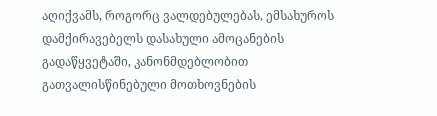აღიქვამს, როგორც ვალდებულებას, ემსახუროს დამქირავებელს დასახული ამოცანების გადაწყვეტაში, კანონმდებლობით გათვალისწინებული მოთხოვნების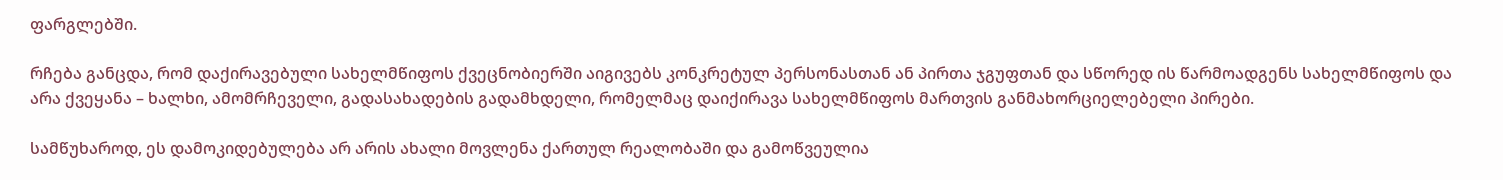ფარგლებში.

რჩება განცდა, რომ დაქირავებული სახელმწიფოს ქვეცნობიერში აიგივებს კონკრეტულ პერსონასთან ან პირთა ჯგუფთან და სწორედ ის წარმოადგენს სახელმწიფოს და არა ქვეყანა – ხალხი, ამომრჩეველი, გადასახადების გადამხდელი, რომელმაც დაიქირავა სახელმწიფოს მართვის განმახორციელებელი პირები.

სამწუხაროდ, ეს დამოკიდებულება არ არის ახალი მოვლენა ქართულ რეალობაში და გამოწვეულია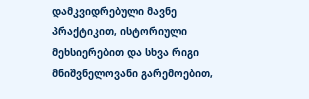დამკვიდრებული მავნე პრაქტიკით, ისტორიული მეხსიერებით და სხვა რიგი მნიშვნელოვანი გარემოებით,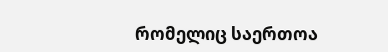რომელიც საერთოა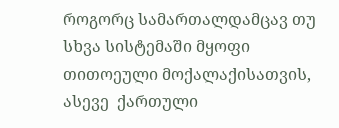როგორც სამართალდამცავ თუ სხვა სისტემაში მყოფი თითოეული მოქალაქისათვის, ასევე  ქართული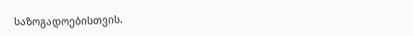საზოგადოებისთვის.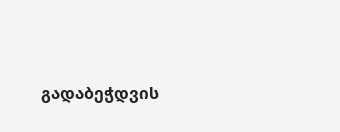გადაბეჭდვის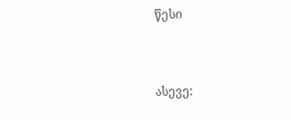წესი


ასევე: